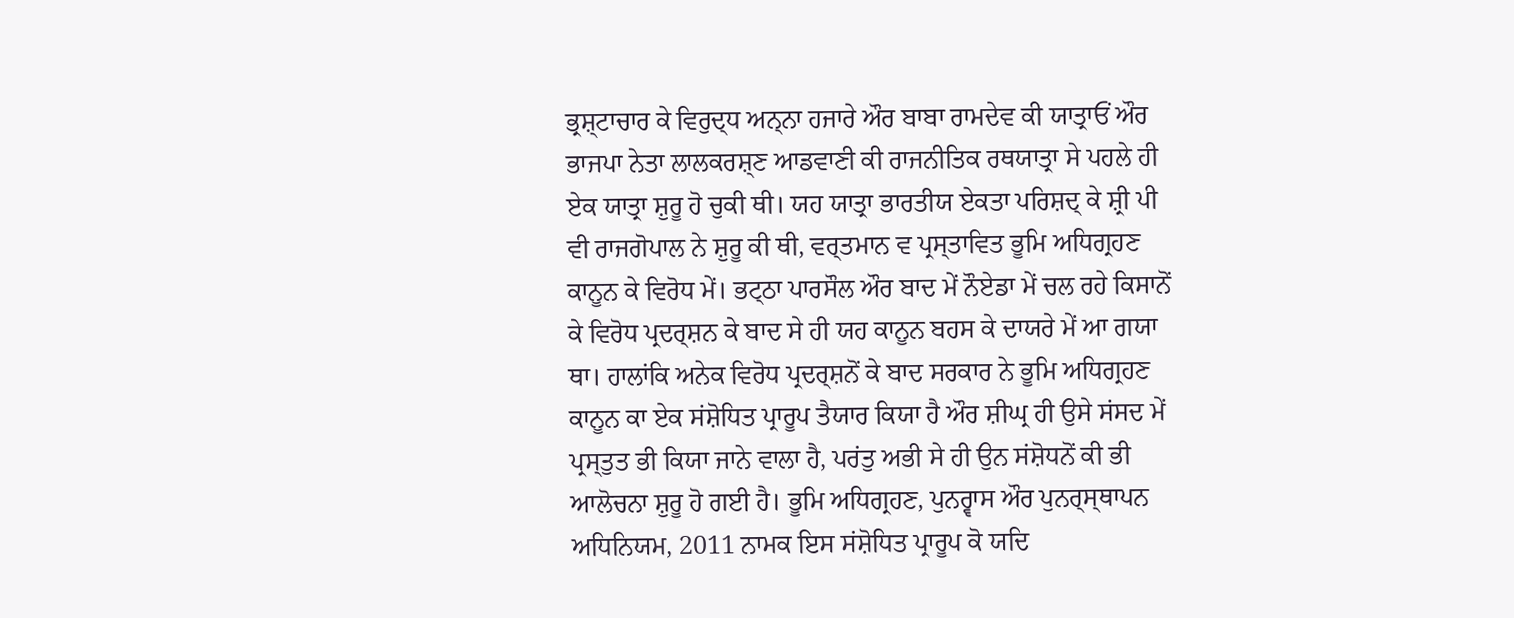ਭ੍ਰਸ਼੍ਟਾਚਾਰ ਕੇ ਵਿਰੁਦ੍ਧ ਅਨ੍ਨਾ ਹਜਾਰੇ ਔਰ ਬਾਬਾ ਰਾਮਦੇਵ ਕੀ ਯਾਤ੍ਰਾਓਂ ਔਰ ਭਾਜਪਾ ਨੇਤਾ ਲਾਲਕਰਸ਼੍ਣ ਆਡਵਾਣੀ ਕੀ ਰਾਜਨੀਤਿਕ ਰਥਯਾਤ੍ਰਾ ਸੇ ਪਹਲੇ ਹੀ ਏਕ ਯਾਤ੍ਰਾ ਸ਼ੁਰੂ ਹੋ ਚੁਕੀ ਥੀ। ਯਹ ਯਾਤ੍ਰਾ ਭਾਰਤੀਯ ਏਕਤਾ ਪਰਿਸ਼ਦ੍ ਕੇ ਸ਼੍ਰੀ ਪੀ ਵੀ ਰਾਜਗੋਪਾਲ ਨੇ ਸ਼ੁਰੂ ਕੀ ਥੀ, ਵਰ੍ਤਮਾਨ ਵ ਪ੍ਰਸ੍ਤਾਵਿਤ ਭੂਮਿ ਅਧਿਗ੍ਰਹਣ ਕਾਨੂਨ ਕੇ ਵਿਰੋਧ ਮੇਂ। ਭਟ੍ਠਾ ਪਾਰਸੌਲ ਔਰ ਬਾਦ ਮੇਂ ਨੌਏਡਾ ਮੇਂ ਚਲ ਰਹੇ ਕਿਸਾਨੋਂ ਕੇ ਵਿਰੋਧ ਪ੍ਰਦਰ੍ਸ਼ਨ ਕੇ ਬਾਦ ਸੇ ਹੀ ਯਹ ਕਾਨੂਨ ਬਹਸ ਕੇ ਦਾਯਰੇ ਮੇਂ ਆ ਗਯਾ ਥਾ। ਹਾਲਾਂਕਿ ਅਨੇਕ ਵਿਰੋਧ ਪ੍ਰਦਰ੍ਸ਼ਨੋਂ ਕੇ ਬਾਦ ਸਰਕਾਰ ਨੇ ਭੂਮਿ ਅਧਿਗ੍ਰਹਣ ਕਾਨੂਨ ਕਾ ਏਕ ਸਂਸ਼ੋਧਿਤ ਪ੍ਰਾਰੂਪ ਤੈਯਾਰ ਕਿਯਾ ਹੈ ਔਰ ਸ਼ੀਘ੍ਰ ਹੀ ਉਸੇ ਸਂਸਦ ਮੇਂ ਪ੍ਰਸ੍ਤੁਤ ਭੀ ਕਿਯਾ ਜਾਨੇ ਵਾਲਾ ਹੈ, ਪਰਂਤੁ ਅਭੀ ਸੇ ਹੀ ਉਨ ਸਂਸ਼ੋਧਨੋਂ ਕੀ ਭੀ ਆਲੋਚਨਾ ਸ਼ੁਰੂ ਹੋ ਗਈ ਹੈ। ਭੂਮਿ ਅਧਿਗ੍ਰਹਣ, ਪੁਨਰ੍ਵਾਸ ਔਰ ਪੁਨਰ੍ਸ੍ਥਾਪਨ ਅਧਿਨਿਯਮ, 2011 ਨਾਮਕ ਇਸ ਸਂਸ਼ੋਧਿਤ ਪ੍ਰਾਰੂਪ ਕੋ ਯਦਿ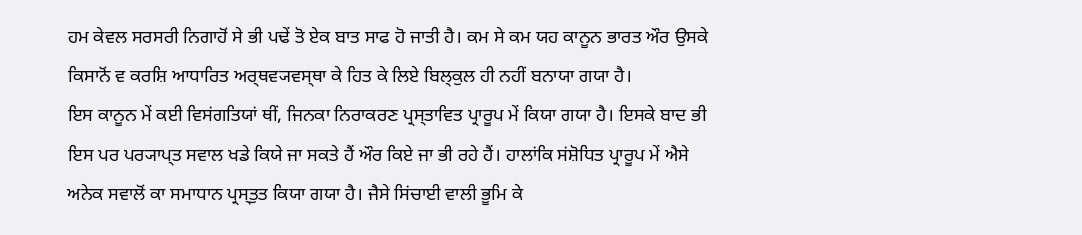ਹਮ ਕੇਵਲ ਸਰਸਰੀ ਨਿਗਾਹੋਂ ਸੇ ਭੀ ਪਢੇਂ ਤੋ ਏਕ ਬਾਤ ਸਾਫ ਹੋ ਜਾਤੀ ਹੈ। ਕਮ ਸੇ ਕਮ ਯਹ ਕਾਨੂਨ ਭਾਰਤ ਔਰ ਉਸਕੇ ਕਿਸਾਨੋਂ ਵ ਕਰਸ਼ਿ ਆਧਾਰਿਤ ਅਰ੍ਥਵ੍ਯਵਸ੍ਥਾ ਕੇ ਹਿਤ ਕੇ ਲਿਏ ਬਿਲ੍ਕੁਲ ਹੀ ਨਹੀਂ ਬਨਾਯਾ ਗਯਾ ਹੈ।
ਇਸ ਕਾਨੂਨ ਮੇਂ ਕਈ ਵਿਸਂਗਤਿਯਾਂ ਥੀਂ, ਜਿਨਕਾ ਨਿਰਾਕਰਣ ਪ੍ਰਸ੍ਤਾਵਿਤ ਪ੍ਰਾਰੂਪ ਮੇਂ ਕਿਯਾ ਗਯਾ ਹੈ। ਇਸਕੇ ਬਾਦ ਭੀ ਇਸ ਪਰ ਪਰ੍ਯਾਪ੍ਤ ਸਵਾਲ ਖਡੇ ਕਿਯੇ ਜਾ ਸਕਤੇ ਹੈਂ ਔਰ ਕਿਏ ਜਾ ਭੀ ਰਹੇ ਹੈਂ। ਹਾਲਾਂਕਿ ਸਂਸ਼ੋਧਿਤ ਪ੍ਰਾਰੂਪ ਮੇਂ ਐਸੇ ਅਨੇਕ ਸਵਾਲੋਂ ਕਾ ਸਮਾਧਾਨ ਪ੍ਰਸ੍ਤੁਤ ਕਿਯਾ ਗਯਾ ਹੈ। ਜੈਸੇ ਸਿਂਚਾਈ ਵਾਲੀ ਭੂਮਿ ਕੇ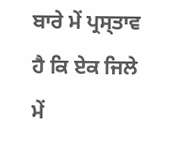ਬਾਰੇ ਮੇਂ ਪ੍ਰਸ੍ਤਾਵ ਹੈ ਕਿ ਏਕ ਜਿਲੇ ਮੇਂ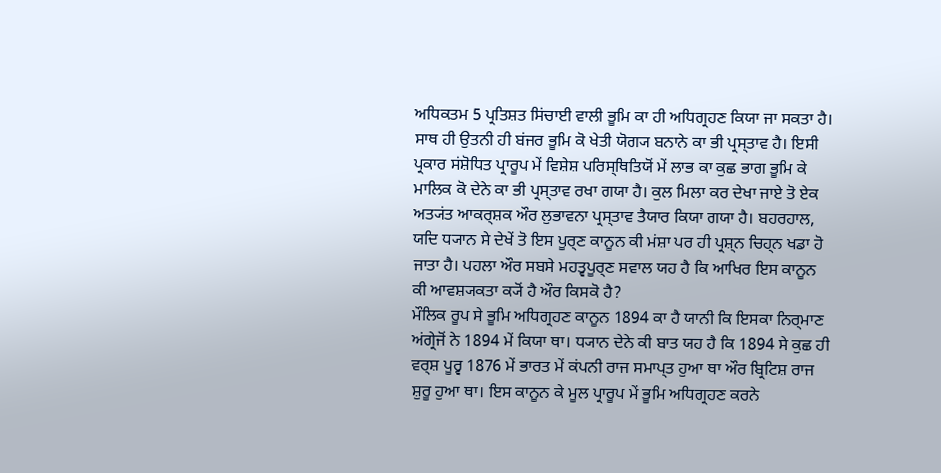ਅਧਿਕਤਮ 5 ਪ੍ਰਤਿਸ਼ਤ ਸਿਂਚਾਈ ਵਾਲੀ ਭੂਮਿ ਕਾ ਹੀ ਅਧਿਗ੍ਰਹਣ ਕਿਯਾ ਜਾ ਸਕਤਾ ਹੈ। ਸਾਥ ਹੀ ਉਤਨੀ ਹੀ ਬਂਜਰ ਭੂਮਿ ਕੋ ਖੇਤੀ ਯੋਗ੍ਯ ਬਨਾਨੇ ਕਾ ਭੀ ਪ੍ਰਸ੍ਤਾਵ ਹੈ। ਇਸੀ ਪ੍ਰਕਾਰ ਸਂਸ਼ੋਧਿਤ ਪ੍ਰਾਰੂਪ ਮੇਂ ਵਿਸ਼ੇਸ਼ ਪਰਿਸ੍ਥਿਤਿਯੋਂ ਮੇਂ ਲਾਭ ਕਾ ਕੁਛ ਭਾਗ ਭੂਮਿ ਕੇ ਮਾਲਿਕ ਕੋ ਦੇਨੇ ਕਾ ਭੀ ਪ੍ਰਸ੍ਤਾਵ ਰਖਾ ਗਯਾ ਹੈ। ਕੁਲ ਮਿਲਾ ਕਰ ਦੇਖਾ ਜਾਏ ਤੋ ਏਕ ਅਤ੍ਯਂਤ ਆਕਰ੍ਸ਼ਕ ਔਰ ਲੁਭਾਵਨਾ ਪ੍ਰਸ੍ਤਾਵ ਤੈਯਾਰ ਕਿਯਾ ਗਯਾ ਹੈ। ਬਹਰਹਾਲ, ਯਦਿ ਧ੍ਯਾਨ ਸੇ ਦੇਖੇਂ ਤੋ ਇਸ ਪੂਰ੍ਣ ਕਾਨੂਨ ਕੀ ਮਂਸ਼ਾ ਪਰ ਹੀ ਪ੍ਰਸ਼੍ਨ ਚਿਹ੍ਨ ਖਡਾ ਹੋ ਜਾਤਾ ਹੈ। ਪਹਲਾ ਔਰ ਸਬਸੇ ਮਹਤ੍ਵਪੂਰ੍ਣ ਸਵਾਲ ਯਹ ਹੈ ਕਿ ਆਖਿਰ ਇਸ ਕਾਨੂਨ ਕੀ ਆਵਸ਼੍ਯਕਤਾ ਕ੍ਯੋਂ ਹੈ ਔਰ ਕਿਸਕੋ ਹੈ?
ਮੌਲਿਕ ਰੂਪ ਸੇ ਭੂਮਿ ਅਧਿਗ੍ਰਹਣ ਕਾਨੂਨ 1894 ਕਾ ਹੈ ਯਾਨੀ ਕਿ ਇਸਕਾ ਨਿਰ੍ਮਾਣ ਅਂਗ੍ਰੇਜੋਂ ਨੇ 1894 ਮੇਂ ਕਿਯਾ ਥਾ। ਧ੍ਯਾਨ ਦੇਨੇ ਕੀ ਬਾਤ ਯਹ ਹੈ ਕਿ 1894 ਸੇ ਕੁਛ ਹੀ ਵਰ੍ਸ਼ ਪੂਰ੍ਵ 1876 ਮੇਂ ਭਾਰਤ ਮੇਂ ਕਂਪਨੀ ਰਾਜ ਸਮਾਪ੍ਤ ਹੁਆ ਥਾ ਔਰ ਬ੍ਰਿਟਿਸ਼ ਰਾਜ ਸ਼ੁਰੂ ਹੁਆ ਥਾ। ਇਸ ਕਾਨੂਨ ਕੇ ਮੂਲ ਪ੍ਰਾਰੂਪ ਮੇਂ ਭੂਮਿ ਅਧਿਗ੍ਰਹਣ ਕਰਨੇ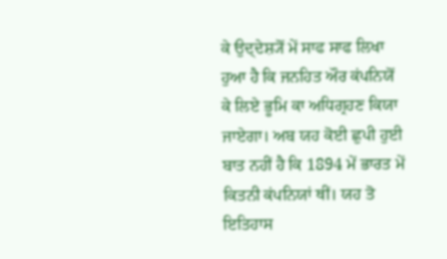ਕੇ ਉਦ੍ਦੇਸ਼੍ਯੋਂ ਮੇਂ ਸਾਫ ਸਾਫ ਲਿਖਾ ਹੁਆ ਹੈ ਕਿ ਜਨਹਿਤ ਔਰ ਕਂਪਨਿਯੋਂ ਕੇ ਲਿਏ ਭੂਮਿ ਕਾ ਅਧਿਗ੍ਰਹਣ ਕਿਯਾ ਜਾਏਗਾ। ਅਬ ਯਹ ਕੋਈ ਛੁਪੀ ਹੁਈ ਬਾਤ ਨਹੀਂ ਹੈ ਕਿ 1894 ਮੇਂ ਭਾਰਤ ਮੇਂ ਕਿਤਨੀ ਕਂਪਨਿਯਾਂ ਥੀਂ। ਯਹ ਤੋ ਇਤਿਹਾਸ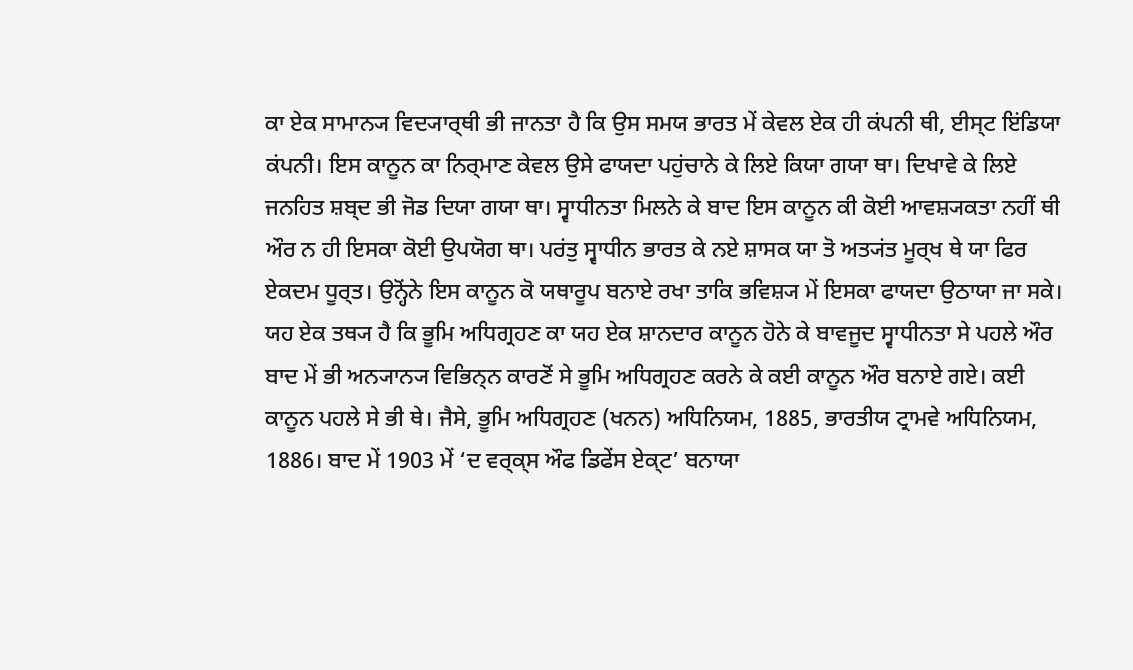ਕਾ ਏਕ ਸਾਮਾਨ੍ਯ ਵਿਦ੍ਯਾਰ੍ਥੀ ਭੀ ਜਾਨਤਾ ਹੈ ਕਿ ਉਸ ਸਮਯ ਭਾਰਤ ਮੇਂ ਕੇਵਲ ਏਕ ਹੀ ਕਂਪਨੀ ਥੀ, ਈਸ੍ਟ ਇਂਡਿਯਾ ਕਂਪਨੀ। ਇਸ ਕਾਨੂਨ ਕਾ ਨਿਰ੍ਮਾਣ ਕੇਵਲ ਉਸੇ ਫਾਯਦਾ ਪਹੁਂਚਾਨੇ ਕੇ ਲਿਏ ਕਿਯਾ ਗਯਾ ਥਾ। ਦਿਖਾਵੇ ਕੇ ਲਿਏ ਜਨਹਿਤ ਸ਼ਬ੍ਦ ਭੀ ਜੋਡ ਦਿਯਾ ਗਯਾ ਥਾ। ਸ੍ਵਾਧੀਨਤਾ ਮਿਲਨੇ ਕੇ ਬਾਦ ਇਸ ਕਾਨੂਨ ਕੀ ਕੋਈ ਆਵਸ਼੍ਯਕਤਾ ਨਹੀਂ ਥੀ ਔਰ ਨ ਹੀ ਇਸਕਾ ਕੋਈ ਉਪਯੋਗ ਥਾ। ਪਰਂਤੁ ਸ੍ਵਾਧੀਨ ਭਾਰਤ ਕੇ ਨਏ ਸ਼ਾਸਕ ਯਾ ਤੋ ਅਤ੍ਯਂਤ ਮੂਰ੍ਖ ਥੇ ਯਾ ਫਿਰ ਏਕਦਮ ਧੂਰ੍ਤ। ਉਨ੍ਹੋਂਨੇ ਇਸ ਕਾਨੂਨ ਕੋ ਯਥਾਰੂਪ ਬਨਾਏ ਰਖਾ ਤਾਕਿ ਭਵਿਸ਼੍ਯ ਮੇਂ ਇਸਕਾ ਫਾਯਦਾ ਉਠਾਯਾ ਜਾ ਸਕੇ।
ਯਹ ਏਕ ਤਥ੍ਯ ਹੈ ਕਿ ਭੂਮਿ ਅਧਿਗ੍ਰਹਣ ਕਾ ਯਹ ਏਕ ਸ਼ਾਨਦਾਰ ਕਾਨੂਨ ਹੋਨੇ ਕੇ ਬਾਵਜੂਦ ਸ੍ਵਾਧੀਨਤਾ ਸੇ ਪਹਲੇ ਔਰ ਬਾਦ ਮੇਂ ਭੀ ਅਨ੍ਯਾਨ੍ਯ ਵਿਭਿਨ੍ਨ ਕਾਰਣੋਂ ਸੇ ਭੂਮਿ ਅਧਿਗ੍ਰਹਣ ਕਰਨੇ ਕੇ ਕਈ ਕਾਨੂਨ ਔਰ ਬਨਾਏ ਗਏ। ਕਈ ਕਾਨੂਨ ਪਹਲੇ ਸੇ ਭੀ ਥੇ। ਜੈਸੇ, ਭੂਮਿ ਅਧਿਗ੍ਰਹਣ (ਖਨਨ) ਅਧਿਨਿਯਮ, 1885, ਭਾਰਤੀਯ ਟ੍ਰਾਮਵੇ ਅਧਿਨਿਯਮ, 1886। ਬਾਦ ਮੇਂ 1903 ਮੇਂ ‘ਦ ਵਰ੍ਕ੍ਸ ਔਫ ਡਿਫੇਂਸ ਏਕ੍ਟ’ ਬਨਾਯਾ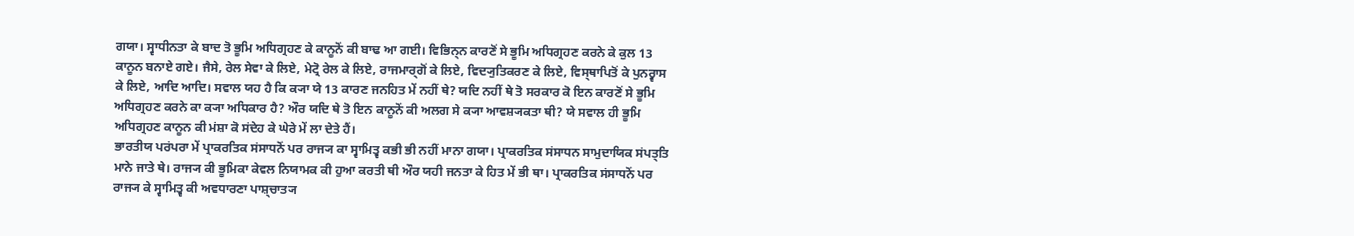ਗਯਾ। ਸ੍ਵਾਧੀਨਤਾ ਕੇ ਬਾਦ ਤੋ ਭੂਮਿ ਅਧਿਗ੍ਰਹਣ ਕੇ ਕਾਨੂਨੋਂ ਕੀ ਬਾਢ ਆ ਗਈ। ਵਿਭਿਨ੍ਨ ਕਾਰਣੋਂ ਸੇ ਭੂਮਿ ਅਧਿਗ੍ਰਹਣ ਕਰਨੇ ਕੇ ਕੁਲ 13 ਕਾਨੂਨ ਬਨਾਏ ਗਏ। ਜੈਸੇ, ਰੇਲ ਸੇਵਾ ਕੇ ਲਿਏ, ਮੇਟ੍ਰੋ ਰੇਲ ਕੇ ਲਿਏ, ਰਾਜਮਾਰ੍ਗੋਂ ਕੇ ਲਿਏ, ਵਿਦ੍ਯੁਤਿਕਰਣ ਕੇ ਲਿਏ, ਵਿਸ੍ਥਾਪਿਤੋਂ ਕੇ ਪੁਨਰ੍ਵਾਸ ਕੇ ਲਿਏ, ਆਦਿ ਆਦਿ। ਸਵਾਲ ਯਹ ਹੈ ਕਿ ਕ੍ਯਾ ਯੇ 13 ਕਾਰਣ ਜਨਹਿਤ ਮੇਂ ਨਹੀਂ ਥੇ? ਯਦਿ ਨਹੀਂ ਥੇ ਤੋ ਸਰਕਾਰ ਕੋ ਇਨ ਕਾਰਣੋਂ ਸੇ ਭੂਮਿ ਅਧਿਗ੍ਰਹਣ ਕਰਨੇ ਕਾ ਕ੍ਯਾ ਅਧਿਕਾਰ ਹੈ? ਔਰ ਯਦਿ ਥੇ ਤੋ ਇਨ ਕਾਨੂਨੋਂ ਕੀ ਅਲਗ ਸੇ ਕ੍ਯਾ ਆਵਸ਼੍ਯਕਤਾ ਥੀ? ਯੇ ਸਵਾਲ ਹੀ ਭੂਮਿ ਅਧਿਗ੍ਰਹਣ ਕਾਨੂਨ ਕੀ ਮਂਸ਼ਾ ਕੋ ਸਂਦੇਹ ਕੇ ਘੇਰੇ ਮੇਂ ਲਾ ਦੇਤੇ ਹੈਂ।
ਭਾਰਤੀਯ ਪਰਂਪਰਾ ਮੇਂ ਪ੍ਰਾਕਰਤਿਕ ਸਂਸਾਧਨੋਂ ਪਰ ਰਾਜ੍ਯ ਕਾ ਸ੍ਵਾਮਿਤ੍ਵ ਕਭੀ ਭੀ ਨਹੀਂ ਮਾਨਾ ਗਯਾ। ਪ੍ਰਾਕਰਤਿਕ ਸਂਸਾਧਨ ਸਾਮੁਦਾਯਿਕ ਸਂਪਤ੍ਤਿ ਮਾਨੇ ਜਾਤੇ ਥੇ। ਰਾਜ੍ਯ ਕੀ ਭੂਮਿਕਾ ਕੇਵਲ ਨਿਯਾਮਕ ਕੀ ਹੁਆ ਕਰਤੀ ਥੀ ਔਰ ਯਹੀ ਜਨਤਾ ਕੇ ਹਿਤ ਮੇਂ ਭੀ ਥਾ। ਪ੍ਰਾਕਰਤਿਕ ਸਂਸਾਧਨੋਂ ਪਰ ਰਾਜ੍ਯ ਕੇ ਸ੍ਵਾਮਿਤ੍ਵ ਕੀ ਅਵਧਾਰਣਾ ਪਾਸ਼੍ਚਾਤ੍ਯ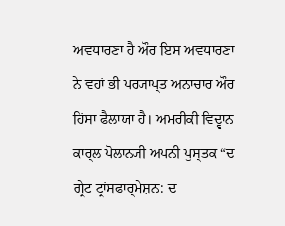ਅਵਧਾਰਣਾ ਹੈ ਔਰ ਇਸ ਅਵਧਾਰਣਾ ਨੇ ਵਹਾਂ ਭੀ ਪਰ੍ਯਾਪ੍ਤ ਅਨਾਚਾਰ ਔਰ ਹਿਂਸਾ ਫੈਲਾਯਾ ਹੈ। ਅਮਰੀਕੀ ਵਿਦ੍ਵਾਨ ਕਾਰ੍ਲ ਪੋਲਾਨ੍ਯੀ ਅਪਨੀ ਪੁਸ੍ਤਕ “ਦ ਗ੍ਰੇਟ ਟ੍ਰਾਂਸਫਾਰ੍ਮੇਸ਼ਨ: ਦ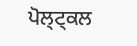ਪੋਲ੍ਟ੍ਕਲ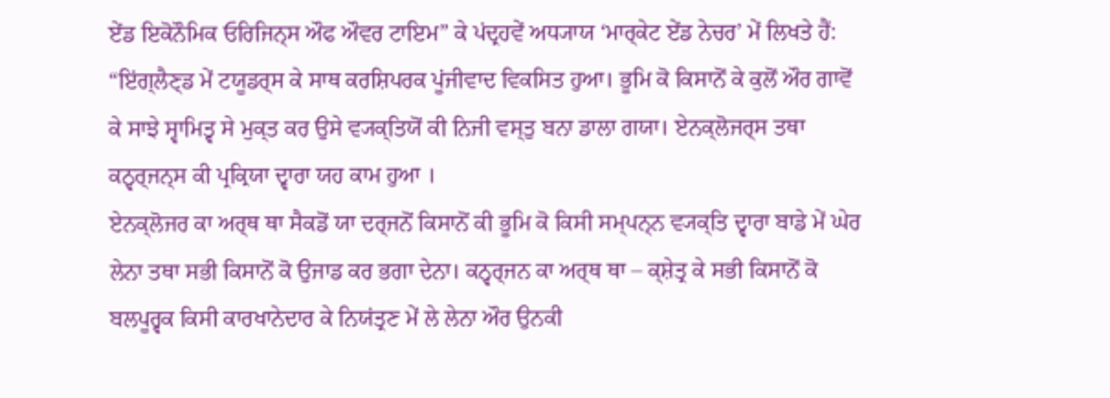ਏਂਡ ਇਕੋਨੌਮਿਕ ਓਰਿਜਿਨ੍ਸ ਔਫ ਔਵਰ ਟਾਇਮ” ਕੇ ਪਂਦ੍ਰਹਵੇਂ ਅਧ੍ਯਾਯ ‘ਮਾਰ੍ਕੇਟ ਏਂਡ ਨੇਚਰ’ ਮੇਂ ਲਿਖਤੇ ਹੈਂ: “ਇਂਗ੍ਲੈਣ੍ਡ ਮੇਂ ਟਯੂਡਰ੍ਸ ਕੇ ਸਾਥ ਕਰਸ਼ਿਪਰਕ ਪੂਂਜੀਵਾਦ ਵਿਕਸਿਤ ਹੁਆ। ਭੂਮਿ ਕੋ ਕਿਸਾਨੋਂ ਕੇ ਕੁਲੋਂ ਔਰ ਗਾਵੋਂ ਕੇ ਸਾਝੇ ਸ੍ਵਾਮਿਤ੍ਵ ਸੇ ਮੁਕ੍ਤ ਕਰ ਉਸੇ ਵ੍ਯਕ੍ਤਿਯੋਂ ਕੀ ਨਿਜੀ ਵਸ੍ਤੁ ਬਨਾ ਡਾਲਾ ਗਯਾ। ਏਨਕ੍ਲੋਜਰ੍ਸ ਤਥਾ ਕਨ੍ਵਰ੍ਜਨ੍ਸ ਕੀ ਪ੍ਰਕ੍ਰਿਯਾ ਦ੍ਵਾਰਾ ਯਹ ਕਾਮ ਹੁਆ ।
ਏਨਕ੍ਲੋਜਰ ਕਾ ਅਰ੍ਥ ਥਾ ਸੈਕਡੋਂ ਯਾ ਦਰ੍ਜਨੋਂ ਕਿਸਾਨੋਂ ਕੀ ਭੂਮਿ ਕੋ ਕਿਸੀ ਸਮ੍ਪਨ੍ਨ ਵ੍ਯਕ੍ਤਿ ਦ੍ਵਾਰਾ ਬਾਡੇ ਮੇਂ ਘੇਰ ਲੇਨਾ ਤਥਾ ਸਭੀ ਕਿਸਾਨੋਂ ਕੋ ਉਜਾਡ ਕਰ ਭਗਾ ਦੇਨਾ। ਕਨ੍ਵਰ੍ਜਨ ਕਾ ਅਰ੍ਥ ਥਾ – ਕ੍ਸ਼ੇਤ੍ਰ ਕੇ ਸਭੀ ਕਿਸਾਨੋਂ ਕੋ ਬਲਪੂਰ੍ਵਕ ਕਿਸੀ ਕਾਰਖਾਨੇਦਾਰ ਕੇ ਨਿਯਂਤ੍ਰਣ ਮੇਂ ਲੇ ਲੇਨਾ ਔਰ ਉਨਕੀ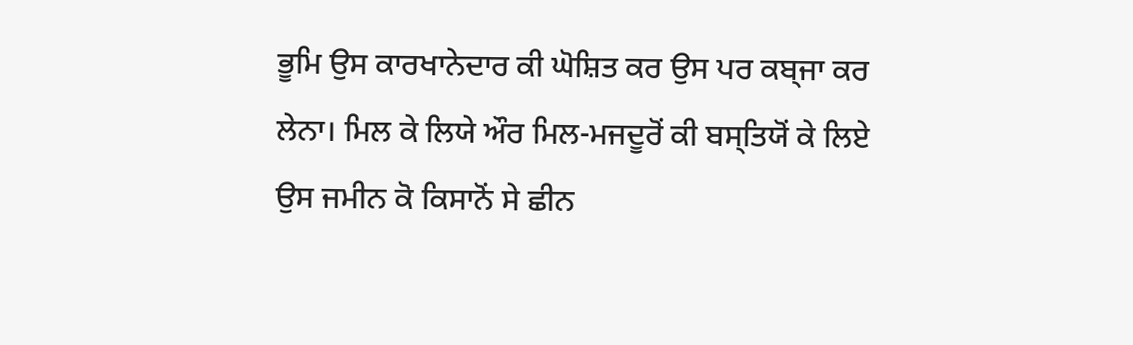ਭੂਮਿ ਉਸ ਕਾਰਖਾਨੇਦਾਰ ਕੀ ਘੋਸ਼ਿਤ ਕਰ ਉਸ ਪਰ ਕਬ੍ਜਾ ਕਰ ਲੇਨਾ। ਮਿਲ ਕੇ ਲਿਯੇ ਔਰ ਮਿਲ-ਮਜਦੂਰੋਂ ਕੀ ਬਸ੍ਤਿਯੋਂ ਕੇ ਲਿਏ ਉਸ ਜਮੀਨ ਕੋ ਕਿਸਾਨੋਂ ਸੇ ਛੀਨ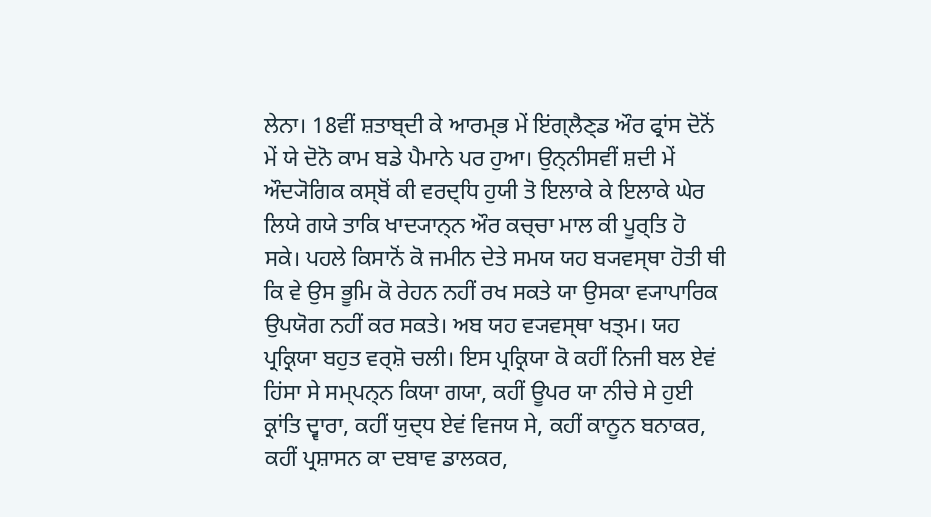ਲੇਨਾ। 18ਵੀਂ ਸ਼ਤਾਬ੍ਦੀ ਕੇ ਆਰਮ੍ਭ ਮੇਂ ਇਂਗ੍ਲੈਣ੍ਡ ਔਰ ਫ੍ਰਾਂਸ ਦੋਨੋਂ ਮੇਂ ਯੇ ਦੋਨੋ ਕਾਮ ਬਡੇ ਪੈਮਾਨੇ ਪਰ ਹੁਆ। ਉਨ੍ਨੀਸਵੀਂ ਸ਼ਦੀ ਮੇਂ ਔਦ੍ਯੋਗਿਕ ਕਸ੍ਬੋਂ ਕੀ ਵਰਦ੍ਧਿ ਹੁਯੀ ਤੋ ਇਲਾਕੇ ਕੇ ਇਲਾਕੇ ਘੇਰ ਲਿਯੇ ਗਯੇ ਤਾਕਿ ਖਾਦ੍ਯਾਨ੍ਨ ਔਰ ਕਚ੍ਚਾ ਮਾਲ ਕੀ ਪੂਰ੍ਤਿ ਹੋ ਸਕੇ। ਪਹਲੇ ਕਿਸਾਨੋਂ ਕੋ ਜਮੀਨ ਦੇਤੇ ਸਮਯ ਯਹ ਬ੍ਯਵਸ੍ਥਾ ਹੋਤੀ ਥੀ ਕਿ ਵੇ ਉਸ ਭੂਮਿ ਕੋ ਰੇਹਨ ਨਹੀਂ ਰਖ ਸਕਤੇ ਯਾ ਉਸਕਾ ਵ੍ਯਾਪਾਰਿਕ ਉਪਯੋਗ ਨਹੀਂ ਕਰ ਸਕਤੇ। ਅਬ ਯਹ ਵ੍ਯਵਸ੍ਥਾ ਖਤ੍ਮ। ਯਹ ਪ੍ਰਕ੍ਰਿਯਾ ਬਹੁਤ ਵਰ੍ਸ਼ੋ ਚਲੀ। ਇਸ ਪ੍ਰਕ੍ਰਿਯਾ ਕੋ ਕਹੀਂ ਨਿਜੀ ਬਲ ਏਵਂ ਹਿਂਸਾ ਸੇ ਸਮ੍ਪਨ੍ਨ ਕਿਯਾ ਗਯਾ, ਕਹੀਂ ਊਪਰ ਯਾ ਨੀਚੇ ਸੇ ਹੁਈ ਕ੍ਰਾਂਤਿ ਦ੍ਵਾਰਾ, ਕਹੀਂ ਯੁਦ੍ਧ ਏਵਂ ਵਿਜਯ ਸੇ, ਕਹੀਂ ਕਾਨੂਨ ਬਨਾਕਰ, ਕਹੀਂ ਪ੍ਰਸ਼ਾਸਨ ਕਾ ਦਬਾਵ ਡਾਲਕਰ,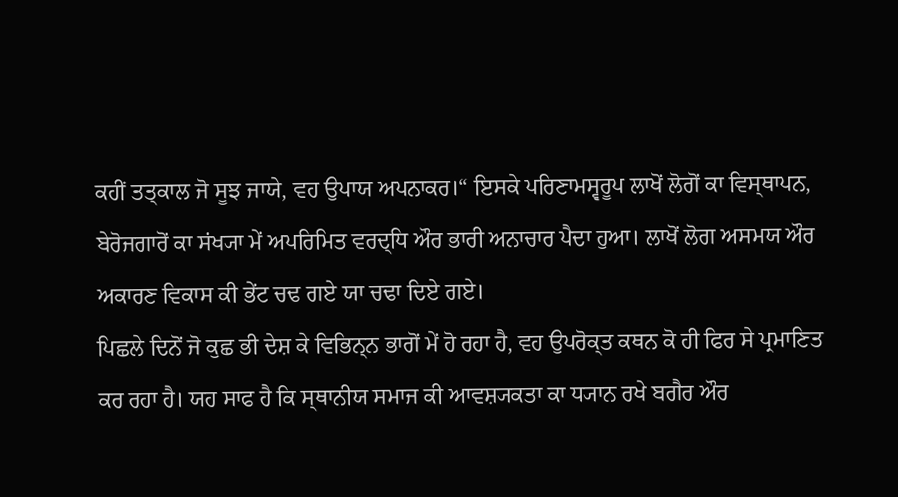ਕਹੀਂ ਤਤ੍ਕਾਲ ਜੋ ਸੂਝ ਜਾਯੇ, ਵਹ ਉਪਾਯ ਅਪਨਾਕਰ।“ ਇਸਕੇ ਪਰਿਣਾਮਸ੍ਵਰੂਪ ਲਾਖੋਂ ਲੋਗੋਂ ਕਾ ਵਿਸ੍ਥਾਪਨ, ਬੇਰੋਜਗਾਰੋਂ ਕਾ ਸਂਖ੍ਯਾ ਮੇਂ ਅਪਰਿਮਿਤ ਵਰਦ੍ਧਿ ਔਰ ਭਾਰੀ ਅਨਾਚਾਰ ਪੈਦਾ ਹੁਆ। ਲਾਖੋਂ ਲੋਗ ਅਸਮਯ ਔਰ ਅਕਾਰਣ ਵਿਕਾਸ ਕੀ ਭੇਂਟ ਚਢ ਗਏ ਯਾ ਚਢਾ ਦਿਏ ਗਏ।
ਪਿਛਲੇ ਦਿਨੋਂ ਜੋ ਕੁਛ ਭੀ ਦੇਸ਼ ਕੇ ਵਿਭਿਨ੍ਨ ਭਾਗੋਂ ਮੇਂ ਹੋ ਰਹਾ ਹੈ, ਵਹ ਉਪਰੋਕ੍ਤ ਕਥਨ ਕੋ ਹੀ ਫਿਰ ਸੇ ਪ੍ਰਮਾਣਿਤ ਕਰ ਰਹਾ ਹੈ। ਯਹ ਸਾਫ ਹੈ ਕਿ ਸ੍ਥਾਨੀਯ ਸਮਾਜ ਕੀ ਆਵਸ਼੍ਯਕਤਾ ਕਾ ਧ੍ਯਾਨ ਰਖੇ ਬਗੈਰ ਔਰ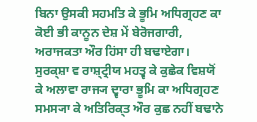ਬਿਨਾ ਉਸਕੀ ਸਹਮਤਿ ਕੇ ਭੂਮਿ ਅਧਿਗ੍ਰਹਣ ਕਾ ਕੋਈ ਭੀ ਕਾਨੂਨ ਦੇਸ਼ ਮੇਂ ਬੇਰੋਜਗਾਰੀ, ਅਰਾਜਕਤਾ ਔਰ ਹਿਂਸਾ ਹੀ ਬਢਾਏਗਾ। ਸੁਰਕ੍ਸ਼ਾ ਵ ਰਾਸ਼੍ਟ੍ਰੀਯ ਮਹਤ੍ਵ ਕੇ ਕੁਛੇਕ ਵਿਸ਼ਯੋਂ ਕੇ ਅਲਾਵਾ ਰਾਜ੍ਯ ਦ੍ਵਾਰਾ ਭੂਮਿ ਕਾ ਅਧਿਗ੍ਰਹਣ ਸਮਸ੍ਯਾ ਕੇ ਅਤਿਰਿਕ੍ਤ ਔਰ ਕੁਛ ਨਹੀਂ ਬਢਾਨੇ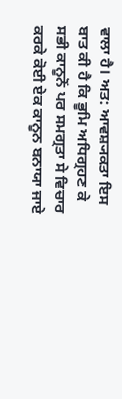ਵਾਲਾ ਹੈ। ਅਤ: ਆਵਸ਼੍ਯਕਤਾ ਇਸ ਬਾਤ ਕੀ ਹੈ ਕਿ ਭੂਮਿ ਅਧਿਗ੍ਰਹਣ ਕੇ ਸਭੀ ਕਾਨੂਨੋਂ ਪਰ ਸਮਗ੍ਰਤਾ ਸੇ ਵਿਚਾਰ ਕਰਕੇ ਕੋਈ ਏਕ ਕਾਨੂਨ ਬਨਾਯਾ ਜਾਏ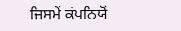ਜਿਸਮੇਂ ਕਂਪਨਿਯੋਂ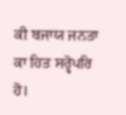ਕੀ ਬਜਾਯ ਜਨਤਾ ਕਾ ਹਿਤ ਸਰ੍ਵੋਪਰਿ ਹੋ।